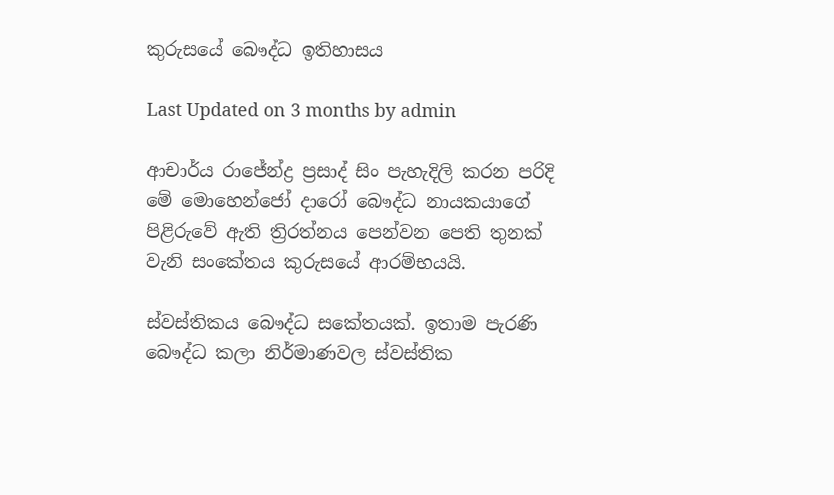කුරුසයේ බෞද්ධ ඉතිහාසය

Last Updated on 3 months by admin

ආචාර්ය රාජේන්ද්‍ර ප්‍රසාද් සිං පැහැදිලි කරන පරිදි මේ මොහෙන්ජෝ දාරෝ බෞද්ධ නායකයාගේ පිළිරුවේ ඇති ත්‍රිරත්නය පෙන්වන පෙති තුනක් වැනි සංකේතය කුරුසයේ ආරම්භයයි.

ස්වස්තිකය බෞද්ධ සකේතයක්. ඉතාම පැරණි බෞද්ධ කලා නිර්මාණවල ස්වස්තික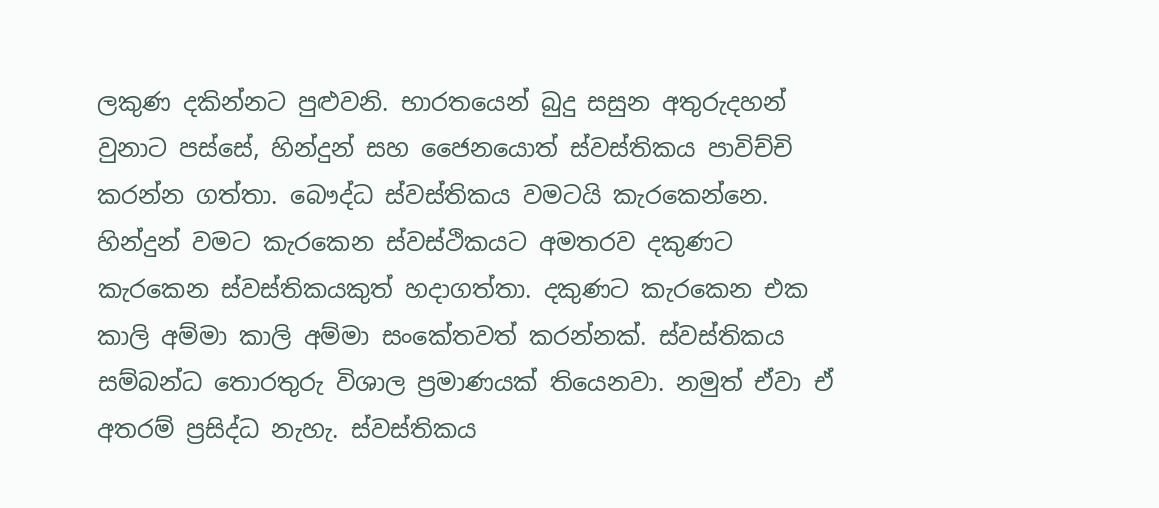ලකුණ දකින්නට පුළුවනි. භාරතයෙන් බුදු සසුන අතුරුදහන් වුනාට පස්සේ, හින්දුන් සහ ජෛනයොත් ස්වස්තිකය පාවිච්චි කරන්න ගත්තා. බෞද්ධ ස්වස්තිකය වමටයි කැරකෙන්නෙ. හින්දුන් වමට කැරකෙන ස්වස්ථිකයට අමතරව දකුණට කැරකෙන ස්වස්තිකයකුත් හදාගත්තා. දකුණට කැරකෙන එක කාලි අම්මා කාලි අම්මා සංකේතවත් කරන්නක්. ස්වස්තිකය සම්බන්ධ තොරතුරු විශාල ප්‍රමාණයක් තියෙනවා. නමුත් ඒවා ඒ අතරම් ප්‍රසිද්ධ නැහැ. ස්වස්තිකය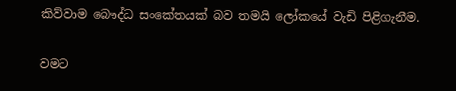කිව්වාම බෞද්ධ සංකේතයක් බව තමයි ලෝකයේ වැඩි පිළිගැනීම.

වමට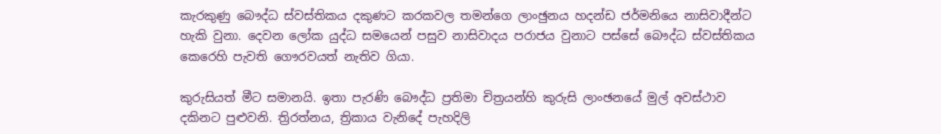කැරකුණු බෞද්ධ ස්වස්තිකය දකුණට කරකවල තමන්ගෙ ලාංඡුනය හදන්ඩ ජර්මනියෙ නාසිවාදීන්ට හැකි වුනා. දෙවන ලෝක යුද්ධ සමයෙන් පසුව නාසිවාදය පරාජය වුනාට පස්සේ බෞද්ධ ස්වස්තිකය කෙරෙහි පැවති ගෞරවයත් නැතිව ගියා.

කුරුසියත් මීට සමානයි. ඉතා පැරණි බෞද්ධ ප්‍රතිමා චිත්‍රයන්හි කුරුසි ලාංඡනයේ මුල් අවස්ථාව දකිනට පුළුවනි. ත්‍රිරත්නය, ත්‍රිකාය වැනිදේ පැහදිලි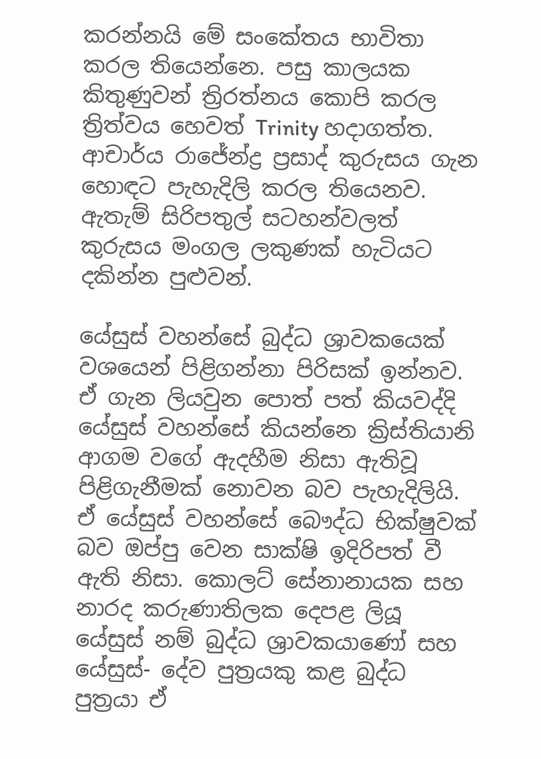කරන්නයි මේ සංකේතය භාවිතා කරල තියෙන්නෙ. පසු කාලයක කිතුණුවන් ත්‍රිරත්නය කොපි කරල ත්‍රිත්වය හෙවත් Trinity හදාගත්ත. ආචාර්ය රාජේන්ද්‍ර ප්‍රසාද් කුරුසය ගැන හොඳට පැහැදිලි කරල තියෙනව. ඇතැම් සිරිපතුල් සටහන්වලත් කුරුසය මංගල ලකුණක් හැටියට දකින්න පුළුවන්.

යේසුස් වහන්සේ බුද්ධ ශ්‍රාවකයෙක් වශයෙන් පිළිගන්නා පිරිසක් ඉන්නව. ඒ ගැන ලියවුන පොත් පත් කියවද්දි යේසුස් වහන්සේ කියන්නෙ ක්‍රිස්තියානි ආගම වගේ ඇදහීම නිසා ඇතිවූ පිළිගැනීමක් නොවන බව පැහැදිලියි. ඒ යේසුස් වහන්සේ බෞද්ධ භික්ෂුවක් බව ඔප්පු වෙන සාක්ෂි ඉදිරිපත් වී ඇති නිසා. කොලට් සේනානායක සහ නාරද කරුණාතිලක දෙපළ ලියූ යේසුස් නම් බුද්ධ ශ්‍රාවකයාණෝ සහ යේසුස්- දේව පුත්‍රයකු කළ බුද්ධ පුත්‍රයා ඒ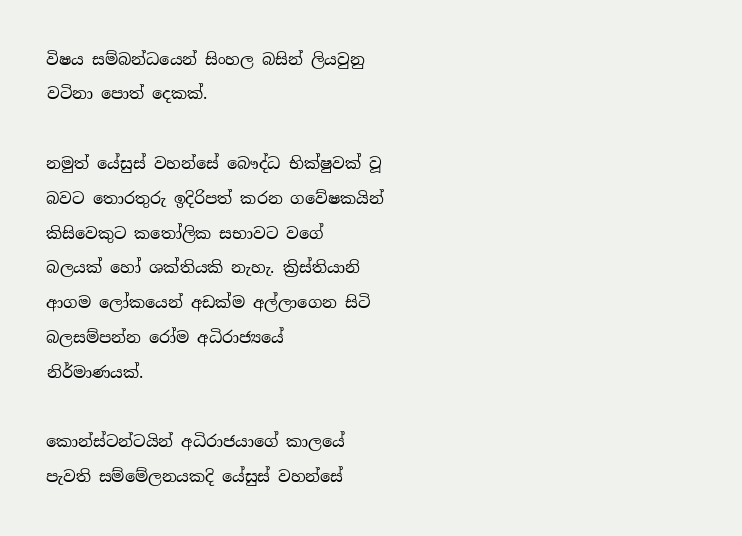විෂය සම්බන්ධයෙන් සිංහල බසින් ලියවුනු වටිනා පොත් දෙකක්.

නමුත් යේසුස් වහන්සේ බෞද්ධ භික්ෂුවක් වූ බවට තොරතුරු ඉදිරිපත් කරන ගවේෂකයින් කිසිවෙකුට කතෝලික සභාවට වගේ බලයක් හෝ ශක්තියකි නැහැ. ක්‍රිස්තියානි ආගම ලෝකයෙන් අඩක්ම අල්ලාගෙන සිටි බලසම්පන්න රෝම අධිරාජ්‍යයේ නිර්මාණයක්.

කොන්ස්ටන්ටයින් අධිරාජයාගේ කාලයේ පැවති සම්මේලනයකදි යේසුස් වහන්සේ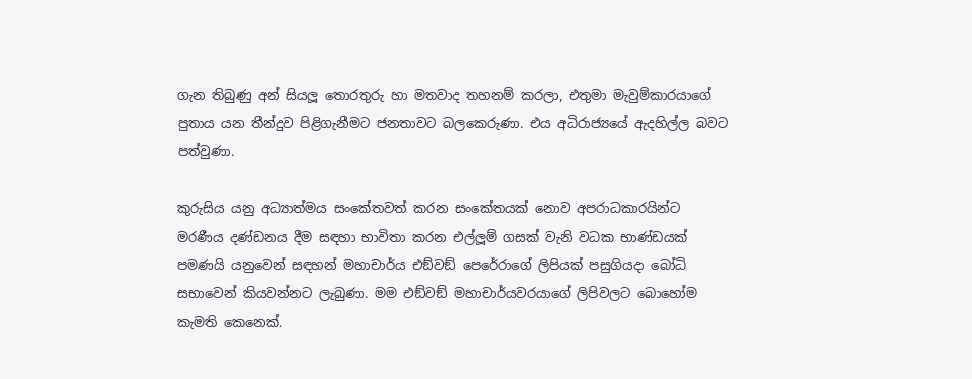ගැන තිබුණු අන් සියලූ තොරතුරු හා මතවාද තහනම් කරලා, එතුමා මැවුම්කාරයාගේ පුතාය යන තීන්දුව පිළිගැනීමට ජනතාවට බලකෙරුණා. එය අධිරාජ්‍යයේ ඇදහිල්ල බවට පත්වුණා.

කුරුසිය යනු අධ්‍යාත්මය සංකේතවත් කරන සංකේතයක් නොව අපරාධකාරයින්ට මරණීය දණ්ඩනය දීම සඳහා භාවිතා කරන එල්ලූම් ගසක් වැනි වධක භාණ්ඩයක් පමණයි යනුවෙන් සඳහන් මහාචාර්ය එඞ්වඞ් පෙරේරාගේ ලිපියක් පසුගියදා බෝධි සභාවෙන් කියවන්නට ලැබුණා. මම එඞ්වඞ් මහාචාර්යවරයාගේ ලිපිවලට බොහෝම කැමති කෙනෙක්.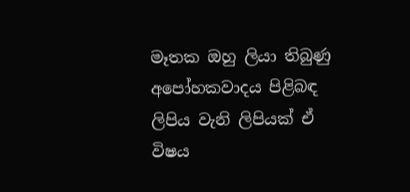මෑතක ඔහු ලියා තිබුණු අපෝහකවාදය පිළිබඳ ලිපිය වැනි ලිපියක් ඒ විෂය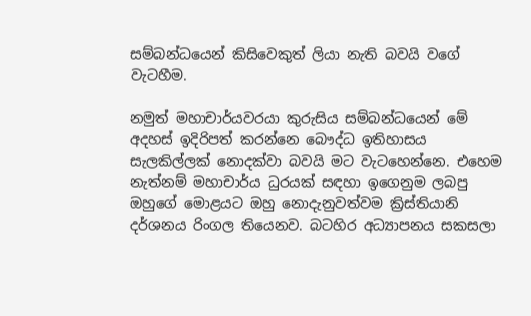සම්බන්ධයෙන් කිසිවෙකුත් ලියා නැති බවයි වගේ වැටහීම.

නමුත් මහාචාර්යවරයා කුරුසිය සම්බන්ධයෙන් මේ අදහස් ඉදිරිපත් කරන්නෙ බෞද්ධ ඉතිහාසය සැලකිල්ලක් නොදක්වා බවයි මට වැටහෙන්නෙ. එහෙම නැත්නම් මහාචාර්ය ධුරයක් සඳහා ඉගෙනුම ලබපු ඔහුගේ මොළයට ඔහු නොදැනුවත්වම ක්‍රිස්තියානි දර්ශනය රිංගල තියෙනව. බටහිර අධ්‍යාපනය සකසලා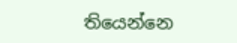තියෙන්නෙ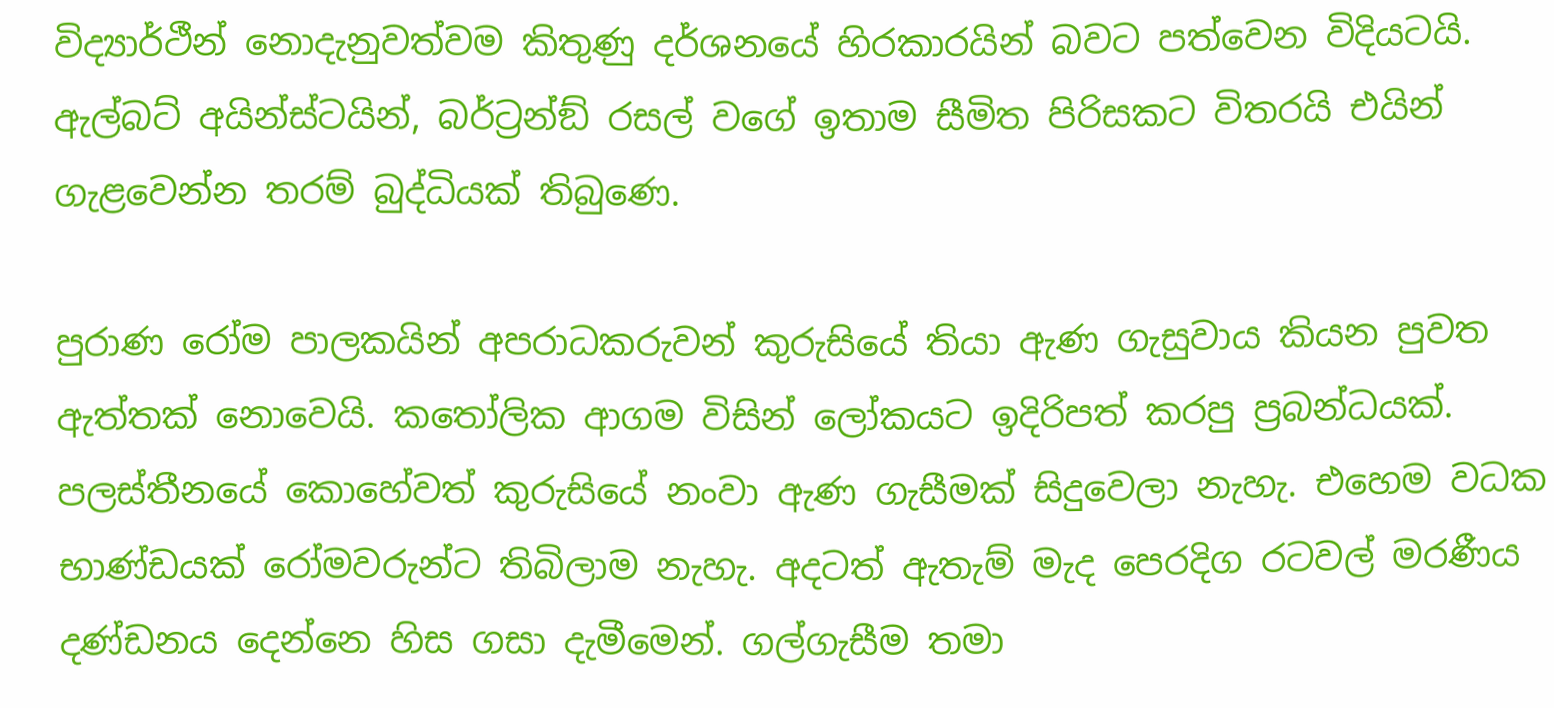විද්‍යාර්ථීන් නොදැනුවත්වම කිතුණු දර්ශනයේ හිරකාරයින් බවට පත්වෙන විදියටයි. ඇල්බට් අයින්ස්ටයින්, බර්ට්‍රන්ඞ් රසල් වගේ ඉතාම සීමිත පිරිසකට විතරයි එයින් ගැළවෙන්න තරම් බුද්ධියක් තිබුණෙ.

පුරාණ රෝම පාලකයින් අපරාධකරුවන් කුරුසියේ තියා ඇණ ගැසුවාය කියන පුවත ඇත්තක් නොවෙයි. කතෝලික ආගම විසින් ලෝකයට ඉදිරිපත් කරපු ප්‍රබන්ධයක්. පලස්තීනයේ කොහේවත් කුරුසියේ නංවා ඇණ ගැසීමක් සිදුවෙලා නැහැ. එහෙම වධක භාණ්ඩයක් රෝමවරුන්ට තිබිලාම නැහැ. අදටත් ඇතැම් මැද පෙරදිග රටවල් මරණීය දණ්ඩනය දෙන්නෙ හිස ගසා දැමීමෙන්. ගල්ගැසීම තමා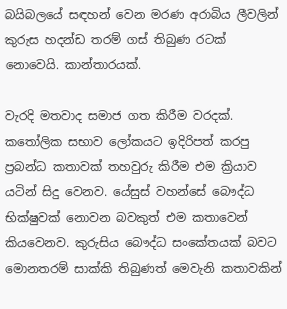බයිබලයේ සඳහන් වෙන මරණ අරාබිය ලීවලින් කුරුස හදන්ඩ තරම් ගස් තිබුණ රටක් නොවෙයි. කාන්තාරයක්.

වැරදි මතවාද සමාජ ගත කිරීම වරදක්. කතෝලික සභාව ලෝකයට ඉදිරිපත් කරපු ප්‍රබන්ධ කතාවක් තහවුරු කිරීම එම ක්‍රියාව යටින් සිදු වෙනව. යේසුස් වහන්සේ බෞද්ධ භික්ෂුවක් නොවන බවකුත් එම කතාවෙන් කියවෙනව. කුරුසිය බෞද්ධ සංකේතයක් බවට මොනතරම් සාක්කි තිබුණත් මෙවැනි කතාවකින්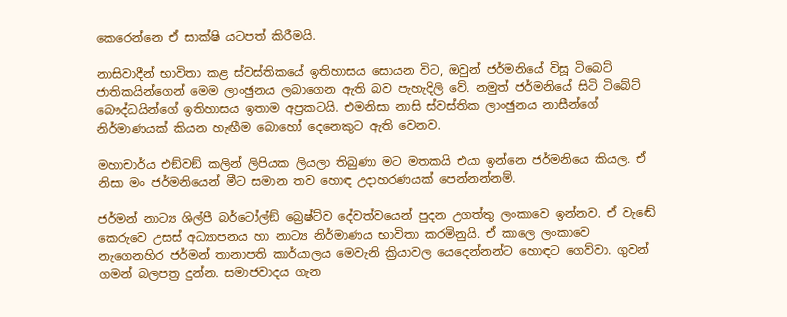කෙරෙන්නෙ ඒ සාක්ෂි යටපත් කිරීමයි.

නාසිවාදීන් භාවිතා කළ ස්වස්තිකයේ ඉතිහාසය සොයන විට, ඔවුන් ජර්මනියේ විසූ ටිබෙට් ජාතිකයින්ගෙන් මෙම ලාංඡුනය ලබාගෙන ඇති බව පැහැදිලි වේ. නමුත් ජර්මනියේ සිටි ටිබේට් බෞද්ධයින්ගේ ඉතිහාසය ඉතාම අප්‍රකටයි. එමනිසා නාසි ස්වස්තික ලාංඡුනය නාසීන්ගේ නිර්මාණයක් කියන හැඟීම බොහෝ දෙනෙකුට ඇති වෙනව.

මහාචාර්ය එඞ්වඞ් කලින් ලිපියක ලියලා තිබුණා මට මතකයි එයා ඉන්නෙ ජර්මනියෙ කියල. ඒ නිසා මං ජර්මනියෙන් මීට සමාන තව හොඳ උදාහරණයක් පෙන්නන්නම්.

ජර්මන් නාට්‍ය ශිල්පී බර්ටෝල්ඞ් බ්‍රෙෂ්ට්ව දේවත්වයෙන් පුදන උගත්තු ලංකාවෙ ඉන්නව. ඒ වැඬේ කෙරුවෙ උසස් අධ්‍යාපනය හා නාට්‍ය නිර්මාණය භාවිතා කරමිනුයි. ඒ කාලෙ ලංකාවෙ නැගෙනහිර ජර්මන් තානාපති කාර්යාලය මෙවැනි ක්‍රියාවල යෙදෙන්නන්ට හොඳට ගෙව්වා. ගුවන් ගමන් බලපත්‍ර දුන්න. සමාජවාදය ගැන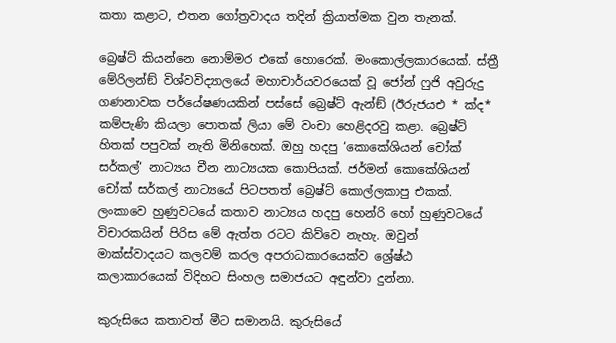කතා කළාට, එතන ගෝත්‍රවාදය තදින් ක්‍රියාත්මක වුන තැනක්.

බ්‍රෙෂ්ට් කියන්නෙ නොම්මර එකේ හොරෙක්. මංකොල්ලකාරයෙක්. ස්ත්‍රී මේරිලන්ඞ් විශ්වවිද්‍යාලයේ මහාචාර්යවරයෙක් වූ ජෝන් ෆුජි අවුරුදු ගණනාවක පර්යේෂණයකින් පස්සේ බ්‍රෙෂ්ට් ඇන්ඞ් (ඊරුජයඑ * ක්‍ද* කම්පැණි කියලා පොතක් ලියා මේ වංචා හෙළිදරවු කළා. බ්‍රෙෂ්ට් හිතක් පපුවක් නැති මිනිහෙක්. ඔහු හදපු ‘කොකේශියන් චෝක් සර්කල්‘ නාට්‍යය චීන නාට්‍යයක කොපියක්. ජර්මන් කොකේශියන් චෝක් සර්කල් නාට්‍යයේ පිටපතත් බ්‍රෙෂ්ට් කොල්ලකාපු එකක්. ලංකාවෙ හුණුවටයේ කතාව නාට්‍යය හදපු හෙන්රි හෝ හුණුවටයේ විචාරකයින් පිරිස මේ ඇත්ත රටට කිව්වෙ නැහැ. ඔවුන් මාක්ස්වාදයට කලවම් කරල අපරාධකාරයෙක්ව ශ්‍රේෂ්ඨ කලාකාරයෙක් විදිහට සිංහල සමාජයට අඳුන්වා දුන්නා.

කුරුසියෙ කතාවත් මීට සමානයි. කුරුසියේ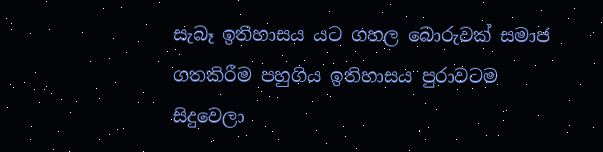සැබෑ ඉතිහාසය යට ගහල බොරුවක් සමාජ ගතකිරීම පහුගිය ඉතිහාසය පුරාවටම සිදුවෙලා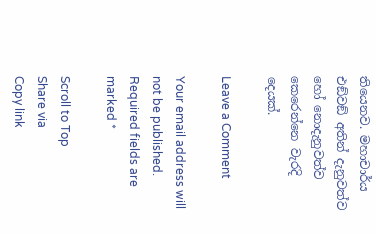තියෙනව. මහාචාර්ය එඞ්වඞ් අතින් දැනුවත්ව හෝ නොදැනුවත්ව කෙරෙන්නෙ වැරදි දෙයක්.

Leave a Comment

Your email address will not be published. Required fields are marked *

Scroll to Top
Share via
Copy link